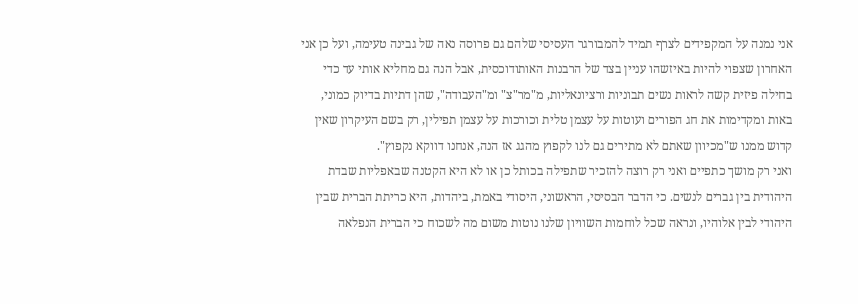אני נמנה על המקפידים לצרף תמיד להמבורגר העסיסי שלהם גם פרוסה נאה של גבינה טעימה, ועל כן אני האחרון שצפוי להיות באיזשהו עניין בצד של הרבנות האותודוכסית, אבל הנה גם מחליא אותי עד כדי בחילה פיזית קשה לראות נשים תבוניות ורציונאליות, מ"מר"צ" ומ"העבודה", שהן דתיות בדיוק כמוני, באות ומקדימות את חג הפורים ועוטות על עצמן טלית וכורכות על עצמן תפילין, רק בשם העיקרון שאין קדוש ממנו ש"מכיוון שאתם לא מתירים גם לנו לקפוץ מהגג אז הנה, אנחנו דווקא נקפוץ".
ואני רק מושך כתפיים ואני רק רוצה להזכיר שתפילה בכותל כן או לא היא הקטנה שבאפליות שבדת היהודית בין גברים לנשים. כי הדבר הבסיסי, הראשוני, היסודי באמת, ביהדות, היא כריתת הברית שבין היהודי לבין אלוהיו, ונראה שכל לוחמות השוויון שלנו נוטות משום מה לשכוח כי הברית הנפלאה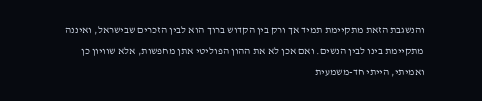והנשגבת הזאת מתקיימת תמיד אך ורק בין הקדוש ברוך הוא לבין הזכרים שבישראל, ואיננה מתקיימת בינו לבין הנשים. ואם אכן לא את ההון הפוליטי אתן מחפשות, אלא שוויון כן ואמיתי, הייתי חד-משמעית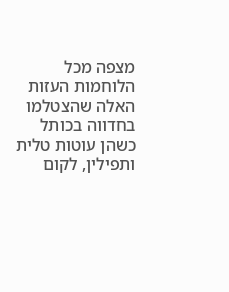מצפה מכל הלוחמות העזות האלה שהצטלמו בחדווה בכותל כשהן עוטות טלית ותפילין, לקום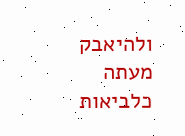ולהיאבק מעתה כלביאות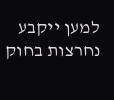למען ייקבע נחרצות בחוק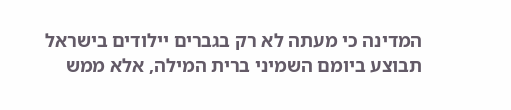המדינה כי מעתה לא רק בגברים יילודים בישראל תבוצע ביומם השמיני ברית המילה, אלא ממש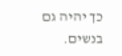כך יהיה גם בנשים.